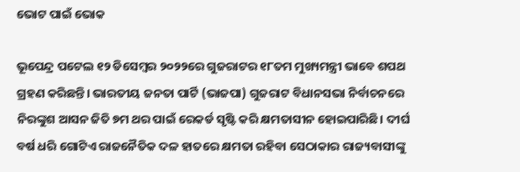ଭୋଟ ପାଇଁ ଭୋକ

ଭୂପେନ୍ଦ୍ର ପଟେଲ ୧୨ ଡିସେମ୍ବର ୨୦୨୨ରେ ଗୁଜରାଟର ୧୮ତମ ମୁଖ୍ୟମନ୍ତ୍ରୀ ଭାବେ ଶପଥ ଗ୍ରହଣ କରିଛନ୍ତି। ଭାରତୀୟ ଜନତା ପାର୍ଟି (ଭାଜପା) ଗୁଜରାଟ ବିଧାନସଭା ନିର୍ବାଚନରେ ନିରଙ୍କୁଶ ଆସନ ଜିତି ୭ମ ଥର ପାଇଁ ରେକର୍ଡ ସୃଷ୍ଟି କରି କ୍ଷମତାସୀନ ହୋଇପାରିଛି। ଦୀର୍ଘ ବର୍ଷ ଧରି ଗୋଟିଏ ରାଜନୈତିକ ଦଳ ହାତରେ କ୍ଷମତା ରହିବା ସେଠାକାର ରାଜ୍ୟବାସୀଙ୍କୁ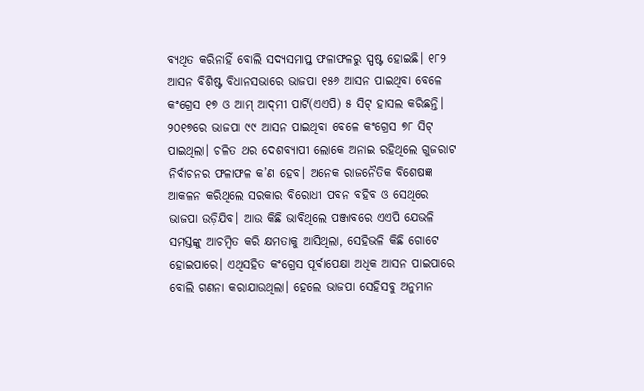ବ୍ୟଥିତ କରିନାହିଁ ବୋଲି ସଦ୍ୟସମାପ୍ତ ଫଳାଫଳରୁ ସ୍ପଷ୍ଟ ହୋଇଛି। ୧୮୨ ଆସନ ବିଶିଷ୍ଟ ବିଧାନସଭାରେ ଭାଜପା ୧୫୬ ଆସନ ପାଇଥିବା ବେଳେ କଂଗ୍ରେସ ୧୭ ଓ ଆମ୍‌ ଆଦ୍‌ମୀ ପାର୍ଟି(ଏଏପି) ୫ ସିଟ୍‌ ହାସଲ କରିଛନ୍ତି। ୨୦୧୭ରେ ଭାଜପା ୯୯ ଆସନ ପାଇଥିବା ବେଳେ କଂଗ୍ରେସ ୭୮ ସିଟ୍‌ ପାଇଥିଲା। ଚଳିତ ଥର ଦେଶବ୍ୟାପୀ ଲୋକେ ଅନାଇ ରହିଥିଲେ ଗୁଜରାଟ ନିର୍ବାଚନର ଫଳାଫଳ କ’ଣ ହେବ। ଅନେକ ରାଜନୈତିକ ବିଶେଷଜ୍ଞ ଆକଳନ କରିଥିଲେ ସରକାର ବିରୋଧୀ ପବନ ବହିବ ଓ ସେଥିରେ ଭାଜପା ଉଡ଼ିଯିବ। ଆଉ କିଛି ଭାବିଥିଲେ ପଞ୍ଜାବରେ ଏଏପି ଯେଭଳି ସମସ୍ତଙ୍କୁ ଆଚମ୍ବିତ କରି କ୍ଷମତାକୁ ଆସିଥିଲା, ସେହିଭଳି କିଛି ଗୋଟେ ହୋଇପାରେ। ଏଥିସହିତ କଂଗ୍ରେସ ପୂର୍ବାପେକ୍ଷା ଅଧିକ ଆସନ ପାଇପାରେ ବୋଲି ଗଣନା କରାଯାଉଥିଲା। ହେଲେ ଭାଜପା ସେହିସବୁ ଅନୁମାନ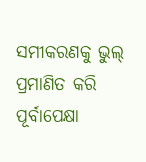ସମୀକରଣକୁ ଭୁଲ୍‌ ପ୍ରମାଣିତ କରି ପୂର୍ବାପେକ୍ଷା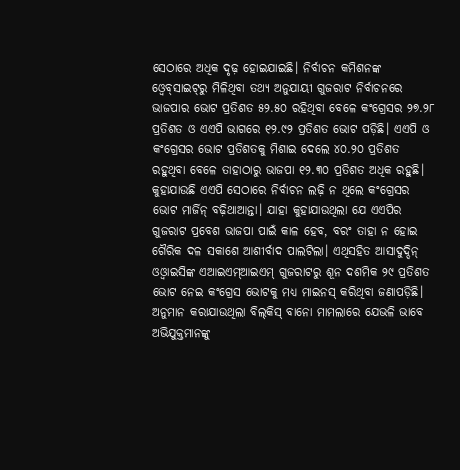ସେଠାରେ ଅଧିକ ଦୃଢ଼ ହୋଇଯାଇଛି। ନିର୍ବାଚନ କମିଶନଙ୍କ ଓ୍ବେବ୍‌ସାଇଟ୍‌ରୁ ମିଳିଥିବା ତଥ୍ୟ ଅନୁଯାୟୀ ଗୁଜରାଟ ନିର୍ବାଚନରେ ଭାଜପାର ଭୋଟ ପ୍ରତିଶତ ୫୨.୫୦ ରହିଥିବା ବେଳେ କଂଗ୍ରେସର ୨୭.୨୮ ପ୍ରତିଶତ ଓ ଏଏପି ଭାଗରେ ୧୨.୯୨ ପ୍ରତିଶତ ଭୋଟ ପଡ଼ିଛି। ଏଏପି ଓ କଂଗ୍ରେସର ଭୋଟ ପ୍ରତିଶତକୁ ମିଶାଇ ଦେଲେ ୪୦.୨୦ ପ୍ରତିଶତ ରହୁଥିବା ବେଳେ ତାହାଠାରୁ ଭାଜପା ୧୨.୩୦ ପ୍ରତିଶତ ଅଧିକ ରହୁଛି। କୁହାଯାଉଛି ଏଏପି ସେଠାରେ ନିର୍ବାଚନ ଲଢ଼ି ନ ଥିଲେ କଂଗ୍ରେସର ଭୋଟ ମାର୍ଜିନ୍‌ ବଢ଼ିଥାଆନ୍ତା। ଯାହା କୁହାଯାଉଥିଲା ଯେ ଏଏପିର ଗୁଜରାଟ ପ୍ରବେଶ ଭାଜପା ପାଇଁ କାଳ ହେବ, ବରଂ ତାହା ନ ହୋଇ ଗୈରିକ ଦଳ ସକାଶେ ଆଶୀର୍ବାଦ ପାଲଟିଲା। ଏଥିସହିତ ଆସାଦୁଦ୍ଦିନ୍‌ ଓଓ୍ବାଇସିଙ୍କ ଏଆଇଏମ୍‌ଆଇଏମ୍‌ ଗୁଜରାଟରୁ ଶୂନ ଦଶମିକ ୨୯ ପ୍ରତିଶତ ଭୋଟ ନେଇ କଂଗ୍ରେସ ଭୋଟକୁ ମଧ୍ୟ ମାଇନସ୍‌ କରିଥିବା ଜଣାପଡ଼ିଛି। ଅନୁମାନ କରାଯାଉଥିଲା ବିଲ୍‌କିସ୍‌ ବାନୋ ମାମଲାରେ ଯେଭଳି ଭାବେ ଅଭିଯୁକ୍ତମାନଙ୍କୁ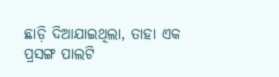ଛାଡ଼ି ଦିଆଯାଇଥିଲା, ତାହା ଏକ ପ୍ରସଙ୍ଗ ପାଲଟି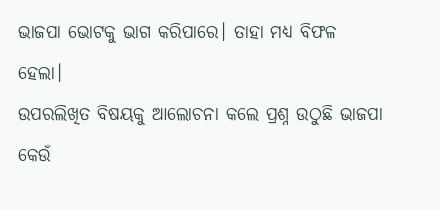ଭାଜପା ଭୋଟକୁ ଭାଗ କରିପାରେ। ତାହା ମଧ୍ୟ ବିଫଳ ହେଲା।
ଉପରଲିଖିତ ବିଷୟକୁ ଆଲୋଚନା କଲେ ପ୍ରଶ୍ନ ଉଠୁଛି ଭାଜପା କେଉଁ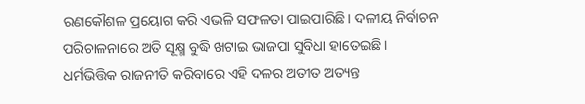ରଣକୌଶଳ ପ୍ରୟୋଗ କରି ଏଭଳି ସଫଳତା ପାଇପାରିଛି। ଦଳୀୟ ନିର୍ବାଚନ ପରିଚାଳନାରେ ଅତି ସୂକ୍ଷ୍ମ ବୁଦ୍ଧି ଖଟାଇ ଭାଜପା ସୁବିଧା ହାତେଇଛି। ଧର୍ମଭିତ୍ତିକ ରାଜନୀତି କରିବାରେ ଏହି ଦଳର ଅତୀତ ଅତ୍ୟନ୍ତ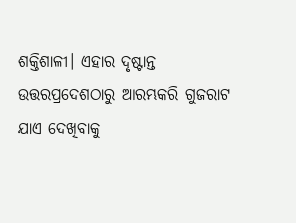ଶକ୍ତିଶାଳୀ। ଏହାର ଦୃଷ୍ଟାନ୍ତ ଉତ୍ତରପ୍ରଦେଶଠାରୁ ଆରମ୍ଭକରି ଗୁଜରାଟ ଯାଏ ଦେଖିବାକୁ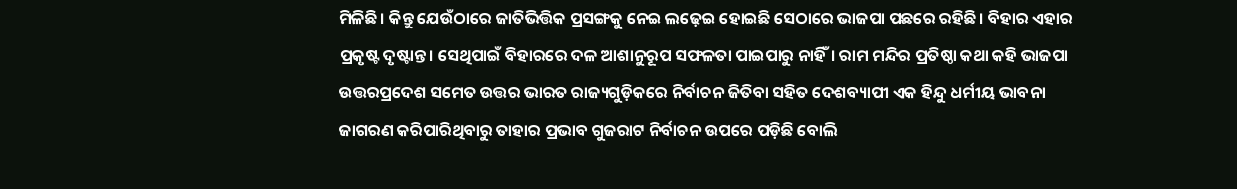ମିଳିଛି। କିନ୍ତୁ ଯେଉଁଠାରେ ଜାତିଭିତ୍ତିକ ପ୍ରସଙ୍ଗକୁ ନେଇ ଲଢ଼େଇ ହୋଇଛି ସେଠାରେ ଭାଜପା ପଛରେ ରହିଛି। ବିହାର ଏହାର ପ୍ରକୃଷ୍ଟ ଦୃଷ୍ଟାନ୍ତ। ସେଥିପାଇଁ ବିହାରରେ ଦଳ ଆଶାନୁରୂପ ସଫଳତା ପାଇପାରୁ ନାହିଁ। ରାମ ମନ୍ଦିର ପ୍ରତିଷ୍ଠା କଥା କହି ଭାଜପା ଉତ୍ତରପ୍ରଦେଶ ସମେତ ଉତ୍ତର ଭାରତ ରାଜ୍ୟଗୁଡ଼ିକରେ ନିର୍ବାଚନ ଜିତିବା ସହିତ ଦେଶବ୍ୟାପୀ ଏକ ହିନ୍ଦୁ ଧର୍ମୀୟ ଭାବନା ଜାଗରଣ କରିପାରିଥିବାରୁ ତାହାର ପ୍ରଭାବ ଗୁଜରାଟ ନିର୍ବାଚନ ଉପରେ ପଡ଼ିଛି ବୋଲି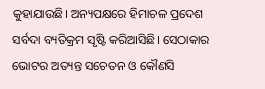କୁହାଯାଉଛି। ଅନ୍ୟପକ୍ଷରେ ହିମାଚଳ ପ୍ରଦେଶ ସର୍ବଦା ବ୍ୟତିକ୍ରମ ସୃଷ୍ଟି କରିଆସିଛି। ସେଠାକାର ଭୋଟର ଅତ୍ୟନ୍ତ ସଚେତନ ଓ କୌଣସି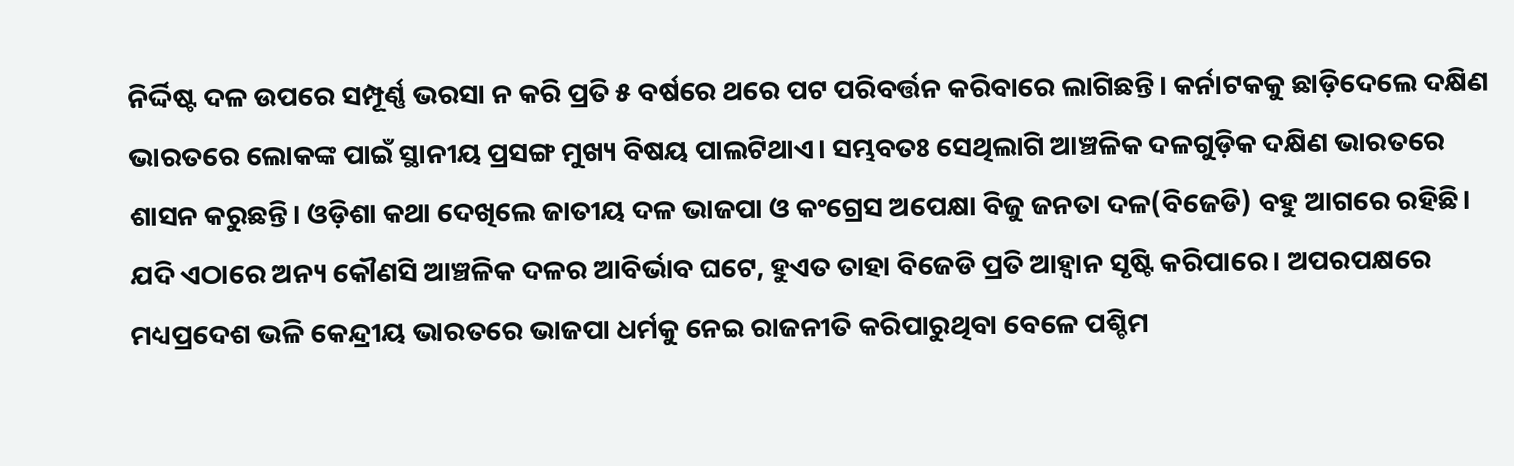ନିର୍ଦ୍ଦିଷ୍ଟ ଦଳ ଉପରେ ସମ୍ପୂର୍ଣ୍ଣ ଭରସା ନ କରି ପ୍ରତି ୫ ବର୍ଷରେ ଥରେ ପଟ ପରିବର୍ତ୍ତନ କରିବାରେ ଲାଗିଛନ୍ତି। କର୍ନାଟକକୁ ଛାଡ଼ିଦେଲେ ଦକ୍ଷିଣ ଭାରତରେ ଲୋକଙ୍କ ପାଇଁ ସ୍ଥାନୀୟ ପ୍ରସଙ୍ଗ ମୁଖ୍ୟ ବିଷୟ ପାଲଟିଥାଏ। ସମ୍ଭବତଃ ସେଥିଲାଗି ଆଞ୍ଚଳିକ ଦଳଗୁଡ଼ିକ ଦକ୍ଷିଣ ଭାରତରେ ଶାସନ କରୁଛନ୍ତି। ଓଡ଼ିଶା କଥା ଦେଖିଲେ ଜାତୀୟ ଦଳ ଭାଜପା ଓ କଂଗ୍ରେସ ଅପେକ୍ଷା ବିଜୁ ଜନତା ଦଳ(ବିଜେଡି) ବହୁ ଆଗରେ ରହିଛି। ଯଦି ଏଠାରେ ଅନ୍ୟ କୌଣସି ଆଞ୍ଚଳିକ ଦଳର ଆବିର୍ଭାବ ଘଟେ, ହୁଏତ ତାହା ବିଜେଡି ପ୍ରତି ଆହ୍ବାନ ସୃଷ୍ଟି କରିପାରେ। ଅପରପକ୍ଷରେ ମଧ୍ୟପ୍ରଦେଶ ଭଳି କେନ୍ଦ୍ରୀୟ ଭାରତରେ ଭାଜପା ଧର୍ମକୁ ନେଇ ରାଜନୀତି କରିପାରୁଥିବା ବେଳେ ପଶ୍ଚିମ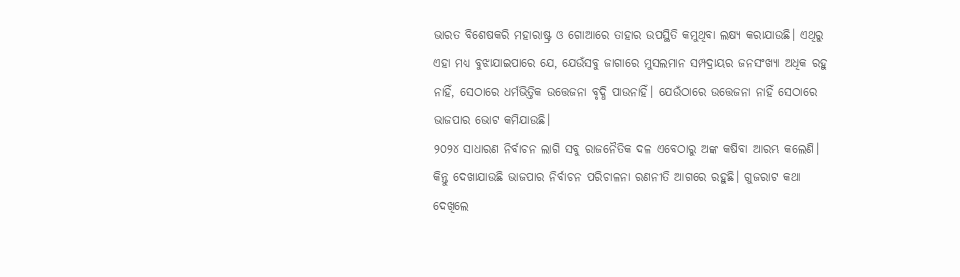ଭାରତ ବିଶେଷକରି ମହାରାଷ୍ଟ୍ର ଓ ଗୋଆରେ ତାହାର ଉପସ୍ଥିତି କମୁଥିବା ଲକ୍ଷ୍ୟ କରାଯାଉଛି। ଏଥିରୁ ଏହା ମଧ୍ୟ ବୁଝାଯାଇପାରେ ଯେ, ଯେଉଁସବୁ ଜାଗାରେ ମୁସଲମାନ ସମ୍ପଦ୍ରାୟର ଜନସଂଖ୍ୟା ଅଧିକ ରହୁ ନାହିଁ, ସେଠାରେ ଧର୍ମଭିତ୍ତିକ ଉତ୍ତେଜନା ବୃଦ୍ଧି ପାଉନାହିଁ। ଯେଉଁଠାରେ ଉତ୍ତେଜନା ନାହିଁ ସେଠାରେ ଭାଜପାର ଭୋଟ କମିଯାଉଛି।
୨୦୨୪ ସାଧାରଣ ନିର୍ବାଚନ ଲାଗି ସବୁ ରାଜନୈତିକ ଦଳ ଏବେଠାରୁ ଅଙ୍କ କଷିବା ଆରମ୍ଭ କଲେଣି। କିନ୍ତୁ ଦେଖାଯାଉଛି ଭାଜପାର ନିର୍ବାଚନ ପରିଚାଳନା ରଣନୀତି ଆଗରେ ରହୁଛି। ଗୁଜରାଟ କଥା ଦେଖିଲେ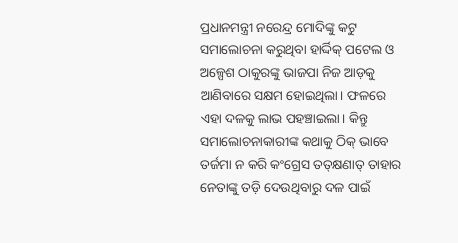ପ୍ରଧାନମନ୍ତ୍ରୀ ନରେନ୍ଦ୍ର ମୋଦିଙ୍କୁ କଟୁ ସମାଲୋଚନା କରୁଥିବା ହାର୍ଦ୍ଦିକ୍‌ ପଟେଲ ଓ ଅଳ୍ପେଶ ଠାକୁରଙ୍କୁ ଭାଜପା ନିଜ ଆଡ଼କୁ ଆଣିବାରେ ସକ୍ଷମ ହୋଇଥିଲା। ଫଳରେ ଏହା ଦଳକୁ ଲାଭ ପହଞ୍ଚାଇଲା। କିନ୍ତୁ ସମାଲୋଚନାକାରୀଙ୍କ କଥାକୁ ଠିକ୍‌ ଭାବେ ତର୍ଜମା ନ କରି କଂଗ୍ରେସ ତତ୍‌କ୍ଷଣାତ୍‌ ତାହାର ନେତାଙ୍କୁ ତଡ଼ି ଦେଉଥିବାରୁ ଦଳ ପାଇଁ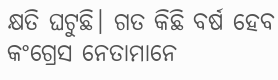କ୍ଷତି ଘଟୁଛି। ଗତ କିଛି ବର୍ଷ ହେବ କଂଗ୍ରେସ ନେତାମାନେ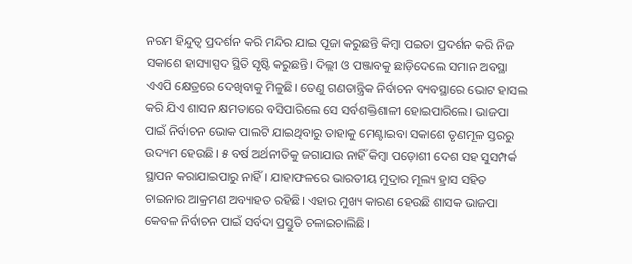ନରମ ହିନ୍ଦୁତ୍ୱ ପ୍ରଦର୍ଶନ କରି ମନ୍ଦିର ଯାଇ ପୂଜା କରୁଛନ୍ତି କିମ୍ବା ପଇତା ପ୍ରଦର୍ଶନ କରି ନିଜ ସକାଶେ ହାସ୍ୟାସ୍ପଦ ସ୍ଥିତି ସୃଷ୍ଟି କରୁଛନ୍ତି। ଦିଲ୍ଲୀ ଓ ପଞ୍ଜାବକୁ ଛାଡ଼ିଦେଲେ ସମାନ ଅବସ୍ଥା ଏଏପି କ୍ଷେତ୍ରରେ ଦେଖିବାକୁ ମିଳୁଛି। ତେଣୁ ଗଣତାନ୍ତ୍ରିକ ନିର୍ବାଚନ ବ୍ୟବସ୍ଥାରେ ଭୋଟ ହାସଲ କରି ଯିଏ ଶାସନ କ୍ଷମତାରେ ବସିପାରିଲେ ସେ ସର୍ବଶକ୍ତିଶାଳୀ ହୋଇପାରିଲେ। ଭାଜପା ପାଇଁ ନିର୍ବାଚନ ଭୋକ ପାଲଟି ଯାଇଥିବାରୁ ତାହାକୁ ମେଣ୍ଟାଇବା ସକାଶେ ତୃଣମୂଳ ସ୍ତରରୁ ଉଦ୍ୟମ ହେଉଛି। ୫ ବର୍ଷ ଅର୍ଥନୀତିକୁ ଜଗାଯାଉ ନାହିଁ କିମ୍ବା ପଡ଼ୋଶୀ ଦେଶ ସହ ସୁସମ୍ପର୍କ ସ୍ଥାପନ କରାଯାଇପାରୁ ନାହିଁ। ଯାହାଫଳରେ ଭାରତୀୟ ମୁଦ୍ରାର ମୂଲ୍ୟ ହ୍ରାସ ସହିତ ଚାଇନାର ଆକ୍ରମଣ ଅବ୍ୟାହତ ରହିଛି। ଏହାର ମୁଖ୍ୟ କାରଣ ହେଉଛି ଶାସକ ଭାଜପା କେବଳ ନିର୍ବାଚନ ପାଇଁ ସର୍ବଦା ପ୍ରସ୍ତୁତି ଚଳାଇଚାଲିଛି।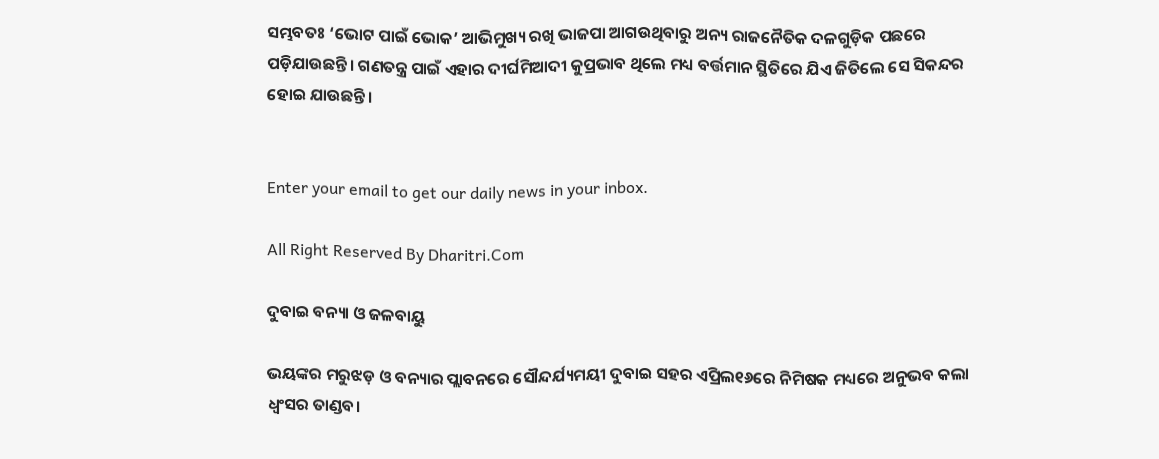ସମ୍ଭବତଃ ‘ଭୋଟ ପାଇଁ ଭୋକ’ ଆଭିମୁଖ୍ୟ ରଖି ଭାଜପା ଆଗଉଥିବାରୁ ଅନ୍ୟ ରାଜନୈତିକ ଦଳଗୁଡ଼ିକ ପଛରେ ପଡ଼ିଯାଉଛନ୍ତି। ଗଣତନ୍ତ୍ର ପାଇଁ ଏହାର ଦୀର୍ଘମିଆଦୀ କୁପ୍ରଭାବ ଥିଲେ ମଧ୍ୟ ବର୍ତ୍ତମାନ ସ୍ଥିତିରେ ଯିଏ ଜିତିଲେ ସେ ସିକନ୍ଦର ହୋଇ ଯାଉଛନ୍ତି।


Enter your email to get our daily news in your inbox.

All Right Reserved By Dharitri.Com

ଦୁବାଇ ବନ୍ୟା ଓ ଜଳବାୟୁ

ଭୟଙ୍କର ମରୁଝଡ଼ ଓ ବନ୍ୟାର ପ୍ଲାବନରେ ସୌନ୍ଦର୍ଯ୍ୟମୟୀ ଦୁବାଇ ସହର ଏପ୍ରିଲ୧୬ରେ ନିମିଷକ ମଧ୍ୟରେ ଅନୁଭବ କଲା ଧ୍ବଂସର ତାଣ୍ଡବ।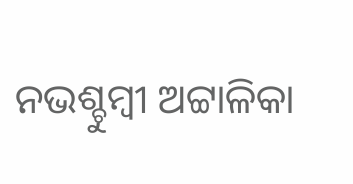ନଭଶ୍ଚୁମ୍ବୀ ଅଟ୍ଟାଳିକା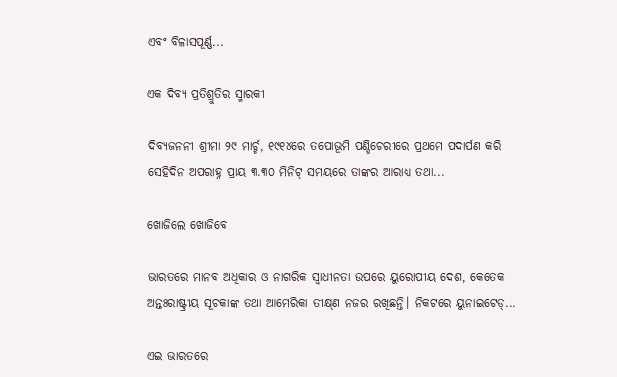ଏବଂ ବିଳାସପୂର୍ଣ୍ଣ...

ଏକ ଦିବ୍ୟ ପ୍ରତିଶ୍ରୁତିର ସ୍ମାରକୀ

ଦିବ୍ୟଜନନୀ ଶ୍ରୀମା ୨୯ ମାର୍ଚ୍ଚ, ୧୯୧୪ରେ ତପୋଭୂମି ପଣ୍ଡିଚେରୀରେ ପ୍ରଥମେ ପଦାର୍ପଣ କରି ସେହିଦିନ ଅପରାହ୍ନ ପ୍ରାୟ ୩.୩୦ ମିନିଟ୍‌ ସମୟରେ ତାଙ୍କର ଆରାଧ୍ୟ ତଥା...

ଖୋଜିଲେ ଖୋଜିବେ

ଭାରତରେ ମାନବ ଅଧିକାର ଓ ନାଗରିକ ସ୍ବାଧୀନତା ଉପରେ ୟୁରୋପୀୟ ଦେଶ, କେତେକ ଅନ୍ତଃରାଷ୍ଟ୍ରୀୟ ସୂଚକାଙ୍କ ତଥା ଆମେରିକା ତୀକ୍ଷ୍‌ଣ ନଜର ରଖିଛନ୍ତି। ନିକଟରେ ୟୁନାଇଟେଡ୍‌...

ଏଇ ଭାରତରେ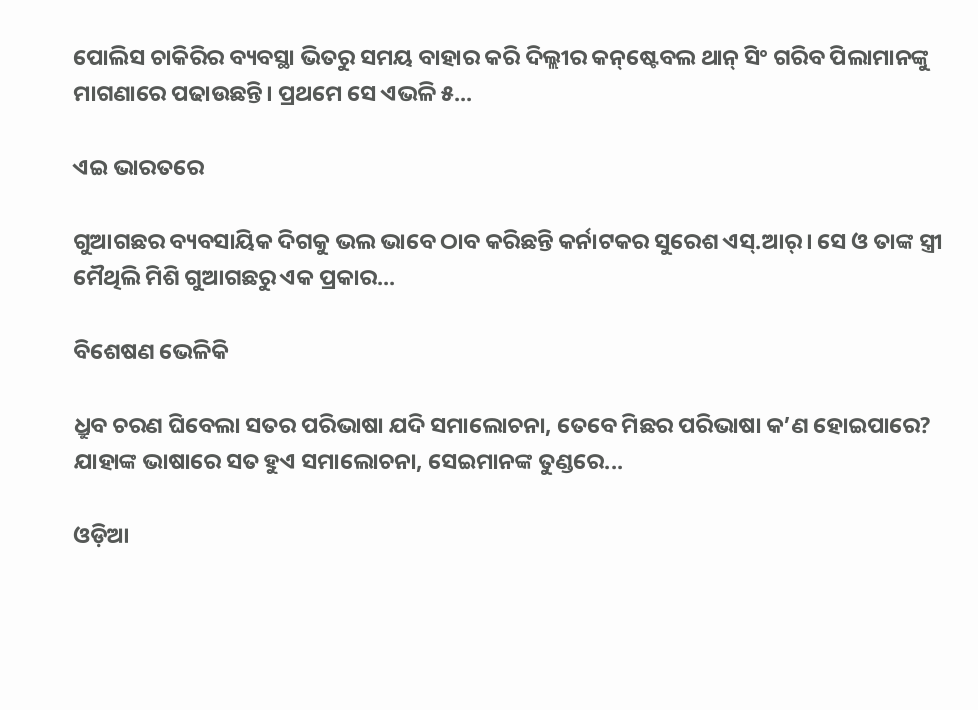ପୋଲିସ ଚାକିରିର ବ୍ୟବସ୍ଥା ଭିତରୁ ସମୟ ବାହାର କରି ଦିଲ୍ଲୀର କନ୍‌ଷ୍ଟେବଲ ଥାନ୍‌ ସିଂ ଗରିବ ପିଲାମାନଙ୍କୁ ମାଗଣାରେ ପଢାଉଛନ୍ତି। ପ୍ରଥମେ ସେ ଏଭଳି ୫...

ଏଇ ଭାରତରେ

ଗୁଆଗଛର ବ୍ୟବସାୟିକ ଦିଗକୁ ଭଲ ଭାବେ ଠାବ କରିଛନ୍ତି କର୍ନାଟକର ସୁରେଶ ଏସ୍‌.ଆର୍‌। ସେ ଓ ତାଙ୍କ ସ୍ତ୍ରୀ ମୈଥିଲି ମିଶି ଗୁଆଗଛରୁ ଏକ ପ୍ରକାର...

ବିଶେଷଣ ଭେଳିକି

ଧ୍ରୁବ ଚରଣ ଘିବେଲା ସତର ପରିଭାଷା ଯଦି ସମାଲୋଚନା, ତେବେ ମିଛର ପରିଭାଷା କ’ଣ ହୋଇପାରେ? ଯାହାଙ୍କ ଭାଷାରେ ସତ ହୁଏ ସମାଲୋଚନା, ସେଇମାନଙ୍କ ତୁଣ୍ଡରେ...

ଓଡ଼ିଆ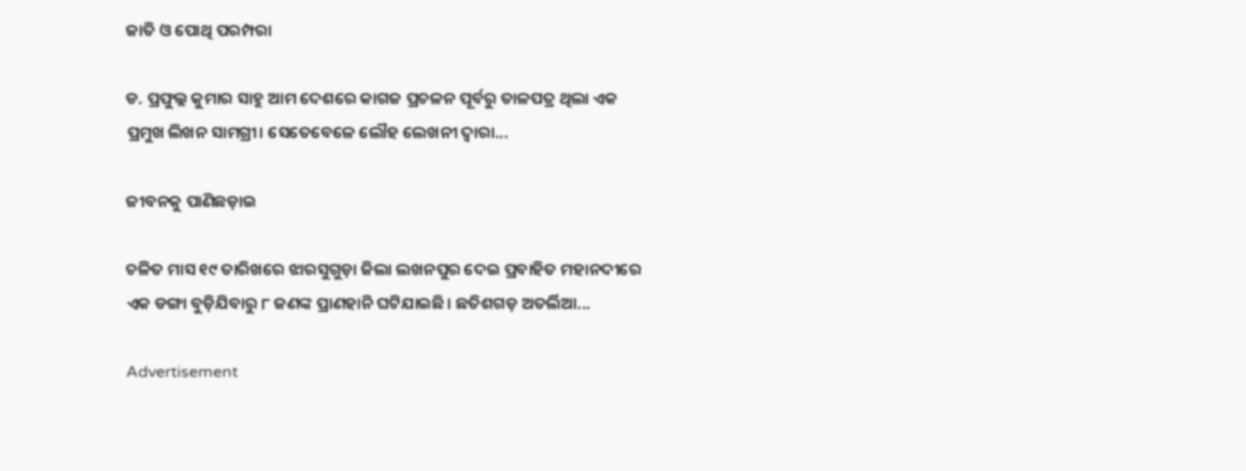ଜାତି ଓ ପୋଥି ପରମ୍ପରା

ଡ. ପ୍ରଫୁଲ୍ଲ କୁମାର ସାହୁ ଆମ ଦେଶରେ କାଗଜ ପ୍ରଚଳନ ପୂର୍ବରୁ ତାଳପତ୍ର ଥିଲା ଏକ ପ୍ରମୁଖ ଲିଖନ ସାମଗ୍ରୀ। ସେତେବେଳେ ଲୌହ ଲେଖନୀ ଦ୍ୱାରା...

ଜୀବନକୁ ପାଣିଛଡ଼ାଇ

ଚଳିତ ମାସ ୧୯ ତାରିଖରେ ଝାରସୁଗୁଡ଼ା ଜିଲା ଲଖନପୁର ଦେଇ ପ୍ରବାହିତ ମହାନଦୀରେ ଏକ ଡଙ୍ଗା ବୁଡ଼ିଯିବାରୁ ୮ ଜଣଙ୍କ ପ୍ରାଣହାନି ଘଟିଯାଇଛି। ଛତିଶଗଡ଼ ଅତର୍ଲିଆ...

Advertisement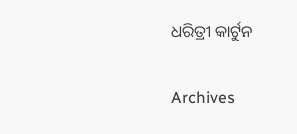ଧରିତ୍ରୀ କାର୍ଟୁନ

Archives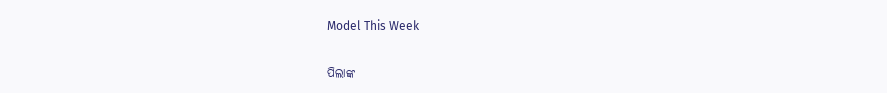Model This Week

ପିଲାଙ୍କ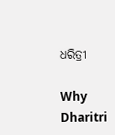ଧରିତ୍ରୀ

Why Dharitri